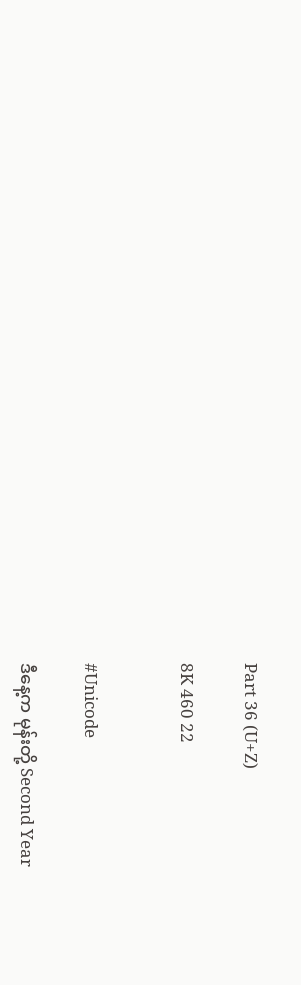Part 36 (U+Z)

8K 460 22


#Unicode

ဒီနေ့က မုန်းတို့ Second Year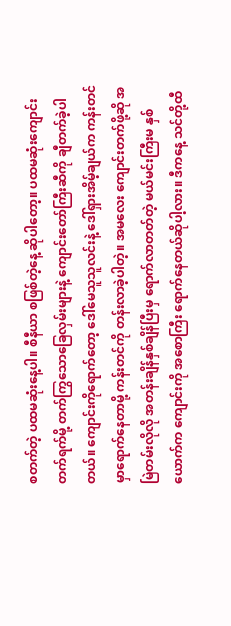စတက်တဲ့ ပထမဆုံးနေ့ပါ။ စီနီယာ စဖြစ်တဲ့နေ့ ဆိုပါတော့။ ပထမဆုံးကျောင်းတက်ရက်မို့ တက်ကြွသောခြေလှမ်းများနဲ့ ကျောင်းတော်ကြီးဆီကို ချီတက်ခဲ့ပါတယ်။ ကျောင်းကိုရောက်တော့ ဒေါ်မေသူသူလင်းနဲ့ ဒေါ်ရှားအိမ့်ချယ်က ကန်းတင်မှာရောက်နေတာမို့ ကန်းတင်ကို တန်းလာခဲ့ပါတဲ့။ အမလေး ကျောင်းတက်ဖို့ဆို အမြဲတမ်းလိုလို အတန်းချိန်နှစ်ချိန်ပြီးမှ ရောက်လာတတ်တဲ့ မယ်မင်းကြီးမ နှစ်ယောက်က ကျောင်းကို အစောကြီး ရောက်နေတယ်ဆိုပါ့လား။ ဒီကနေ့ သင်တို့ထီ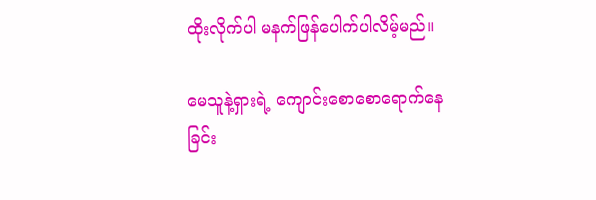ထိုးလိုက်ပါ မနက်ဖြန်ပေါက်ပါလိမ့်မည်။

မေသူနဲ့ရှားရဲ့ ကျောင်းစောစောရောက်နေခြင်း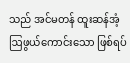သည် အင်မတန် ထူးဆန်အံ့ဩဖွယ်ကောင်းသော ဖြစ်ရပ်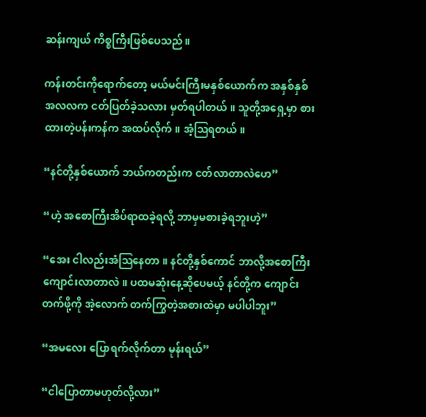ဆန်းကျယ် ကိစ္စကြီးဖြစ်ပေသည်။

ကန်းတင်းကိုရောက်တော့ မယ်မင်းကြီးမနှစ်ယောက်က အနှစ်နှစ်အလလက ငတ်ပြတ်ခဲ့သလား မှတ်ရပါတယ်။ သူတို့အရှေ့မှာ စားထားတဲ့ပန်းကန်က အထပ်လိုက်။ အံ့ဩရတယ်။

“နင်တို့နှစ်ယောက် ဘယ်ကတည်းက ငတ်လာတာလဲဟေ”

“ဟဲ့ အစောကြီးအိပ်ရာထခဲ့ရလို့ ဘာမှမစားခဲ့ရဘူးဟဲ့”

“အေး ငါလည်းအံဩနေတာ။ နင်တို့နှစ်ကောင် ဘာလို့အစောကြီး ကျောင်းလာတာလဲ။ ပထမဆုံးနေ့ဆိုပေမယ့် နင်တို့က ကျောင်းတက်ဖို့ကို အဲ့လောက် တက်ကြွတဲ့အစားထဲမှာ မပါပါဘူး”

“အမလေး ပြောရက်လိုက်တာ မုန်းရယ်”

“ငါပြောတာမဟုတ်လို့လား”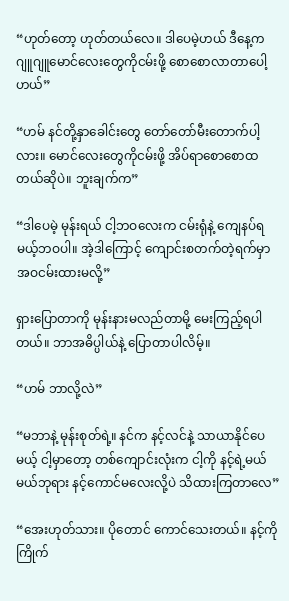“ဟုတ်တော့ ဟုတ်တယ်လေ။ ဒါပေမဲ့ဟယ် ဒီနေ့က ဂျူဂျူမောင်လေးတွေကိုငမ်းဖို့ စောစောလာတာပေါ့ဟယ်”

“ဟမ် နင်တို့နှာခေါင်းတွေ တော်တော်မီးတောက်ပါ့လား။ ‌မောင်လေးတွေကိုငမ်းဖို့ အိပ်ရာစောစောထတယ်ဆိုပဲ။ ဘူးချက်က”

“ဒါပေမဲ့ မုန်းရယ် ငါ့ဘဝလေးက ငမ်းရုံနဲ့ ကျေနပ်ရမယ့်ဘဝပါ။ အဲ့ဒါကြောင့် ကျောင်းစတက်တဲ့ရက်မှာ အဝငမ်းထားမလို့”

ရှားပြောတာကို မုန်းနားမလည်တာမို့ မေးကြည့်ရပါတယ်။ ဘာအဓိပ္ပါယ်နဲ့ ပြောတာပါလိမ့်။

“ဟမ် ဘာလို့လဲ”

“မဘာနဲ့ မုန်းစုတ်ရဲ့။ နင်က နင့်လင်နဲ့ သာယာနိုင်ပေမယ့် ငါ့မှာတော့ တစ်ကျောင်းလုံးက ငါ့ကို နင့်ရဲ့မယ်မယ်ဘုရား နင့်ကောင်မလေးလို့ပဲ သိထားကြတာလေ”

“အေးဟုတ်သား။ ပိုတောင် ကောင်သေးတယ်။ နင့်ကိုကြိုက်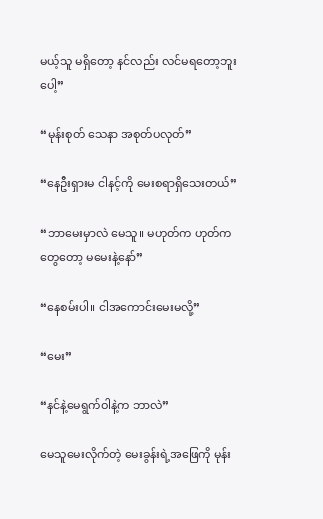မယ့်သူ မရှိတော့ နင်လည်း လင်မရတော့ဘူးပေါ့”

“မုန်းစုတ် သေနာ အစုတ်ပလုတ်”

“နေဦးရှားမ ငါနင့်ကို မေးစရာရှိသေးတယ်”

“ဘာမေးမှာလဲ မေသူ။ မဟုတ်က ဟုတ်ကတွေတော့ မမေးနဲ့နော်”

“နေစမ်းပါ။ ငါအကောင်းမေးမလို့”

“မေး”

“နင်နဲ့မေရွက်ဝါနဲ့က ဘာလဲ”

မေသူမေးလိုက်တဲ့ မေးခွန်းရဲ့အဖြေကို မုန်း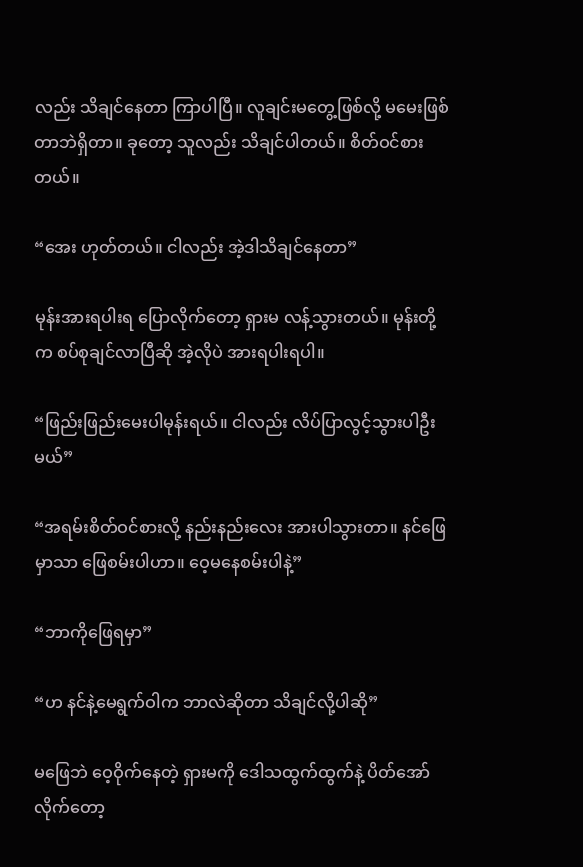လည်း သိချင်နေတာ ကြာပါပြီ။ လူချင်းမတွေ့ဖြစ်လို့ မမေးဖြစ်တာဘဲရှိတာ။ ခုတော့ သူလည်း သိချင်ပါတယ်။ စိတ်ဝင်စားတယ်။

“အေး ဟုတ်တယ်။ ငါလည်း အဲ့ဒါသိချင်နေတာ”

မုန်းအားရပါးရ ပြောလိုက်တော့ ရှားမ လန့်သွားတယ်။ မုန်းတို့က စပ်စုချင်လာပြီဆို အဲ့လိုပဲ အားရပါးရပါ။

“ဖြည်းဖြည်းမေးပါမုန်းရယ်။ ငါလည်း လိပ်ပြာလွင့်သွားပါဦးမယ်”

“အရမ်းစိတ်ဝင်စားလို့ နည်းနည်းလေး အားပါသွားတာ။ နင်ဖြေမှာသာ ဖြေစမ်းပါဟာ။ ဝေ့မနေစမ်းပါနဲ့”

“ဘာကိုဖြေရမှာ”

“ဟ နင်နဲ့မေရွက်ဝါက ဘာလဲဆိုတာ သိချင်လို့ပါဆို”

မဖြေဘဲ ဝေ့ဝိုက်နေတဲ့ ရှားမကို ဒေါသထွက်ထွက်နဲ့ ပိတ်အော်လိုက်တော့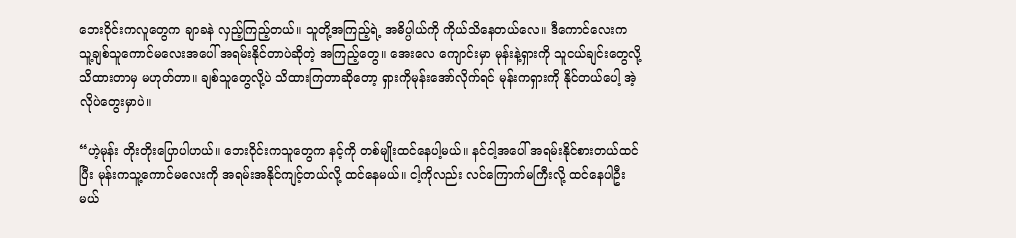ဘေးဝိုင်းကလူတွေက ချာခနဲ လှည့်ကြည့်တယ်။ သူတို့အကြည့်ရဲ့ အဓိပ္ပါယ်ကို ကိုယ်သိနေတယ်လေ။ ဒီကောင်လေးက သူ့ချစ်သူကောင်မလေးအပေါ် အရမ်းနိုင်တာပဲဆိုတဲ့ အကြည့်တွေ။ အေးလေ ကျောင်းမှာ မုန်းနဲ့ရှားကို သူငယ်ချင်းတွေလို့ သိထားတာမှ မဟုတ်တာ။ ချစ်သူတွေလို့ပဲ သိထားကြတာဆိုတော့ ရှားကိုမုန်းအော်လိုက်ရင် မုန်းကရှားကို နိုင်တယ်ပေါ့ အဲ့လိုပဲတွေးမှာပဲ။

“ဟဲ့မုန်း တိုးတိုးပြောပါဟယ်။ ဘေးဝိုင်းကသူတွေက နင့်ကို တစ်မျိုးထင်နေပါ့မယ်။ နင်ငါ့အ‌ပေါ် အရမ်းနိုင်စားတယ်ထင်ပြီး မုန်းကသူ့ကောင်မလေးကို အရမ်းအနိုင်ကျင့်တယ်လို့ ထင်နေမယ်။ ငါ့ကိုလည်း လင်ကြောက်မကြီးလို့ ထင်နေပါဦးမယ်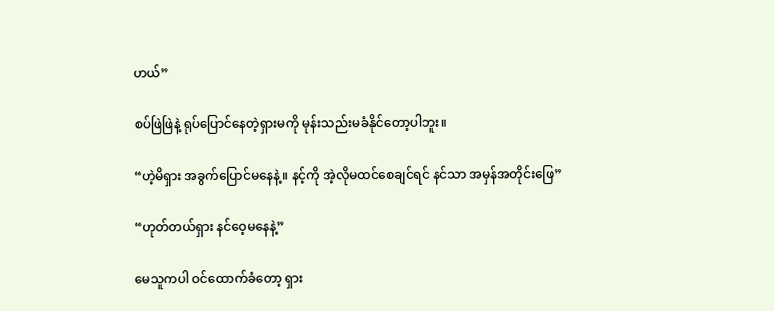ဟယ်”

စပ်ဖြဲဖြဲနဲ့ ရုပ်ပြောင်နေတဲ့ရှားမကို မုန်းသည်းမခံနိုင်တော့ပါဘူး။

“ဟဲ့မိရှား အခွက်ပြောင်မနေနဲ့။ နင့်ကို အဲ့လိုမထင်စေချင်ရင် နင်သာ အမှန်အတိုင်းဖြေ”

“ဟုတ်တယ်ရှား နင်ဝေ့မနေနဲ့”

မေသူကပါ ဝင်ထောက်ခံတော့ ရှား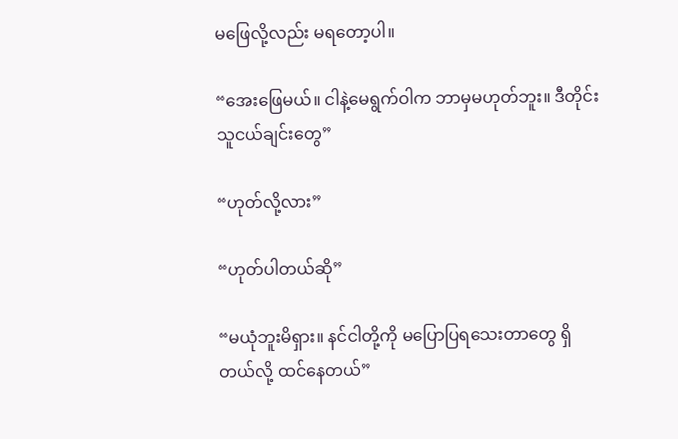မဖြေလို့လည်း မရတော့ပါ။

“အေးဖြေမယ်။ ငါနဲ့မေရွက်ဝါက ဘာမှမဟုတ်ဘူး။ ဒီတိုင်း သူငယ်ချင်းတွေ”

“ဟုတ်လို့လား”

“ဟုတ်ပါတယ်ဆို”

“မယုံဘူးမိရှား။ နင်ငါတို့ကို မပြောပြရသေးတာတွေ ရှိတယ်လို့ ထင်နေတယ်”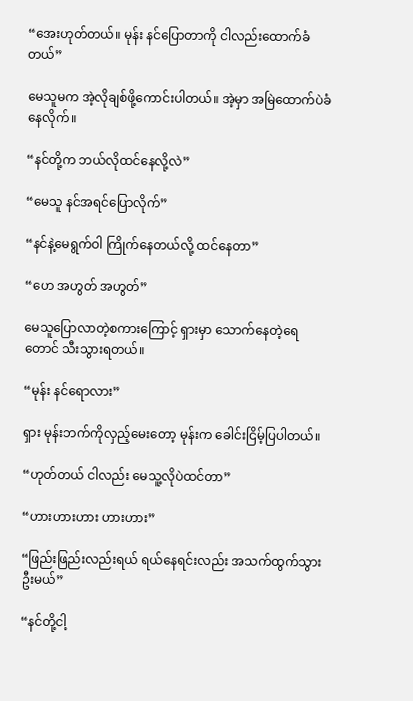“အေးဟုတ်တယ်။ မုန်း နင်ပြောတာကို ငါလည်းထောက်ခံတယ်”

မေသူမက အဲ့လိုချစ်ဖို့ကောင်းပါတယ်။ အဲ့မှာ အမြဲထောက်ပဲခံနေလိုက်။

“နင်တို့က ဘယ်လိုထင်နေလို့လဲ”

“မေသူ နင်အရင်ပြောလိုက်”

“နင်နဲ့မေရွက်ဝါ ကြိုက်နေတယ်လို့ ထင်နေတာ”

“ဟေ အဟွတ် အဟွတ်”

မေသူပြောလာတဲ့စကားကြောင့် ရှားမှာ သောက်နေတဲ့ရေတောင် သီးသွားရတယ်။

“မုန်း နင်ရောလား”

ရှား မုန်းဘက်ကိုလှည့်မေးတော့ မုန်းက ခေါင်းငြိမ့်ပြပါတယ်။

“ဟုတ်တယ် ငါလည်း မေသူ့လိုပဲထင်တာ”

“ဟားဟားဟား ဟားဟား”

“ဖြည်းဖြည်းလည်းရယ် ရယ်နေရင်းလည်း အသက်ထွက်သွားဦးမယ်”

“နင်တို့ငါ့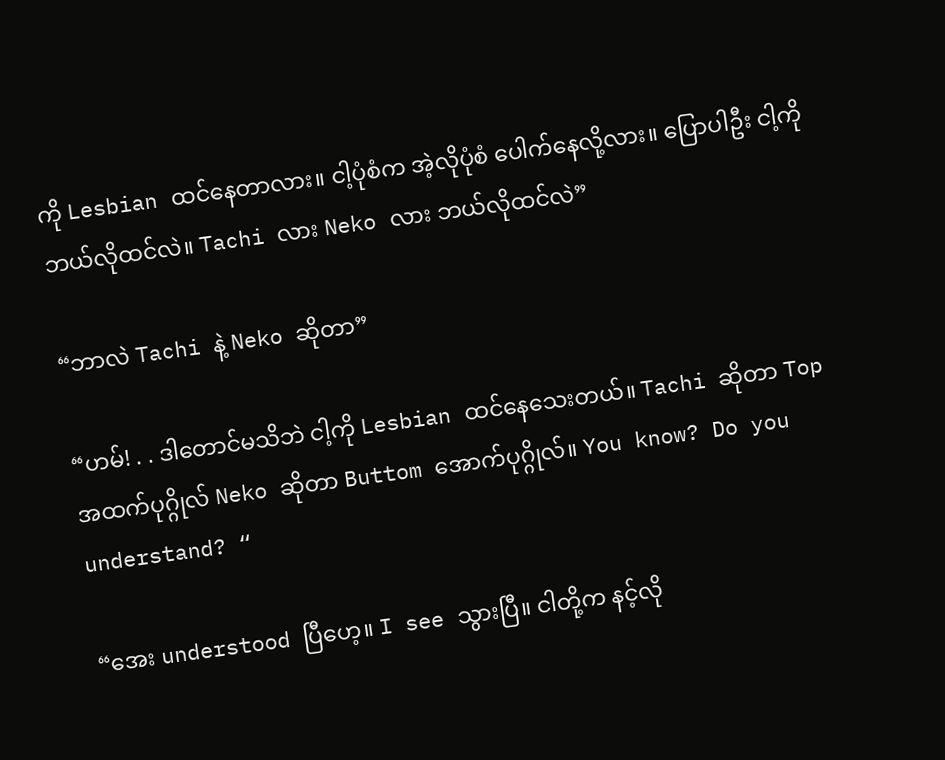ကို Lesbian ထင်နေတာလား။ ငါ့ပုံစံက အဲ့လိုပုံစံ ပေါက်နေလို့လား။ ပြောပါဦး ငါ့ကိုဘယ်လိုထင်လဲ။ Tachi လား Neko လား ဘယ်လိုထင်လဲ”

“ဘာလဲ Tachi နဲ့ Neko ဆိုတာ”

“ဟမ်! . . ဒါတောင်မသိဘဲ ငါ့ကို Lesbian ထင်နေသေးတယ်။ Tachi ဆိုတာ Top အထက်ပုဂ္ဂိုလ် Neko ဆိုတာ Buttom အောက်ပုဂ္ဂိုလ်။ You know? Do you understand? “

“အေး understood ပြီဟေ့။ I see သွားပြီ။ ငါတို့က နင့်လို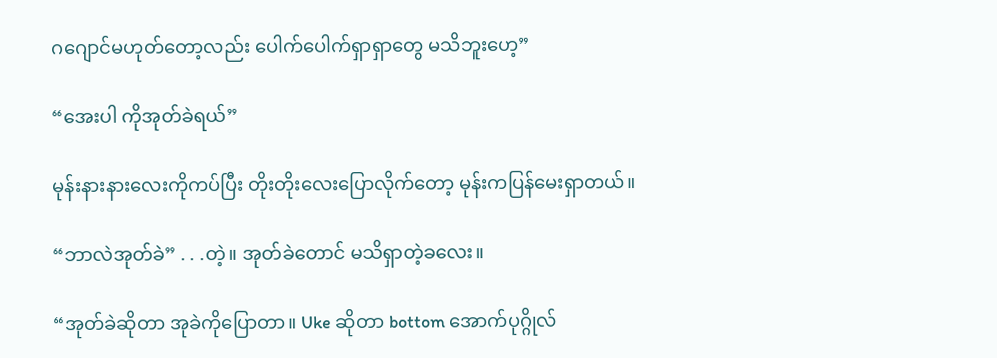ဂဂျောင်မဟုတ်တော့လည်း ပေါက်ပေါက်ရှာရှာတွေ မသိဘူးဟေ့”

“အေးပါ ကိုအုတ်ခဲရယ်”

မုန်းနားနားလေးကိုကပ်ပြီး တိုးတိုးလေးပြောလိုက်တော့ မုန်းကပြန်မေးရှာတယ်။

“ဘာလဲအုတ်ခဲ” . . .တဲ့။ အုတ်ခဲတောင် မသိရှာတဲ့ခလေး။

“အုတ်ခဲဆိုတာ အုခဲကိုပြောတာ။ Uke ဆိုတာ bottom အောက်ပုဂ္ဂိုလ်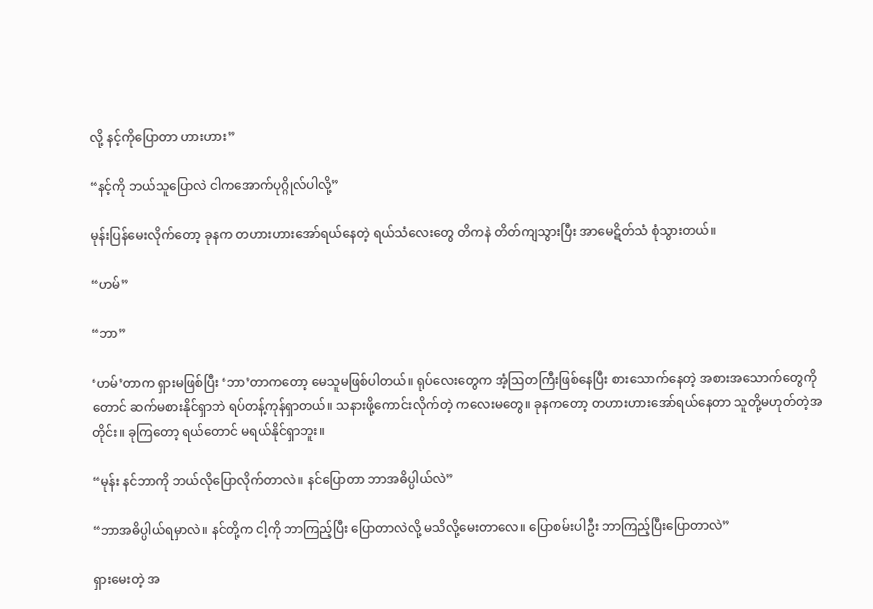လို့ နင့်ကိုပြောတာ ဟားဟား”

“နင့်ကို ဘယ်သူပြောလဲ ငါကအောက်ပုဂ္ဂိုလ်ပါလို့”

မုန်းပြန်မေးလိုက်တော့ ခုနက တဟားဟားအော်ရယ်နေတဲ့ ရယ်သံလေးတွေ တိကနဲ တိတ်ကျသွားပြီး အာမေဋိတ်သံ စုံသွားတယ်။

“ဟမ်”

“ဘာ”

‘ဟမ်’တာက ရှားမဖြစ်ပြီး ‘ဘာ’တာကတော့ မေသူမဖြစ်ပါတယ်။ ရုပ်လေးတွေက အံ့ဩတကြီးဖြစ်နေပြီး စားသောက်နေတဲ့ အစားအသောက်တွေကိုတောင် ဆက်မစားနိုင်ရှာဘဲ ရပ်တန့်ကုန်ရှာတယ်။ သနားဖို့ကောင်းလိုက်တဲ့ ကလေးမတွေ။ ခုနကတော့ တဟားဟားအော်ရယ်နေတာ သူတို့မဟုတ်တဲ့အတိုင်း။ ခုကြတော့ ရယ်တောင် မရယ်နိုင်ရှာဘူး။

“မုန်း နင်ဘာကို ဘယ်လိုပြောလိုက်တာလဲ။ နင်ပြောတာ ဘာအဓိပ္ပါယ်လဲ”

“ဘာအဓိပ္ပါယ်ရမှာလဲ။ နင်တို့က ငါ့ကို ဘာကြည့်ပြီး ပြောတာလဲလို့ မသိလို့မေးတာလေ။ ပြောစမ်းပါဦး ဘာကြည့်ပြီးပြောတာလဲ”

ရှားမေးတဲ့ အ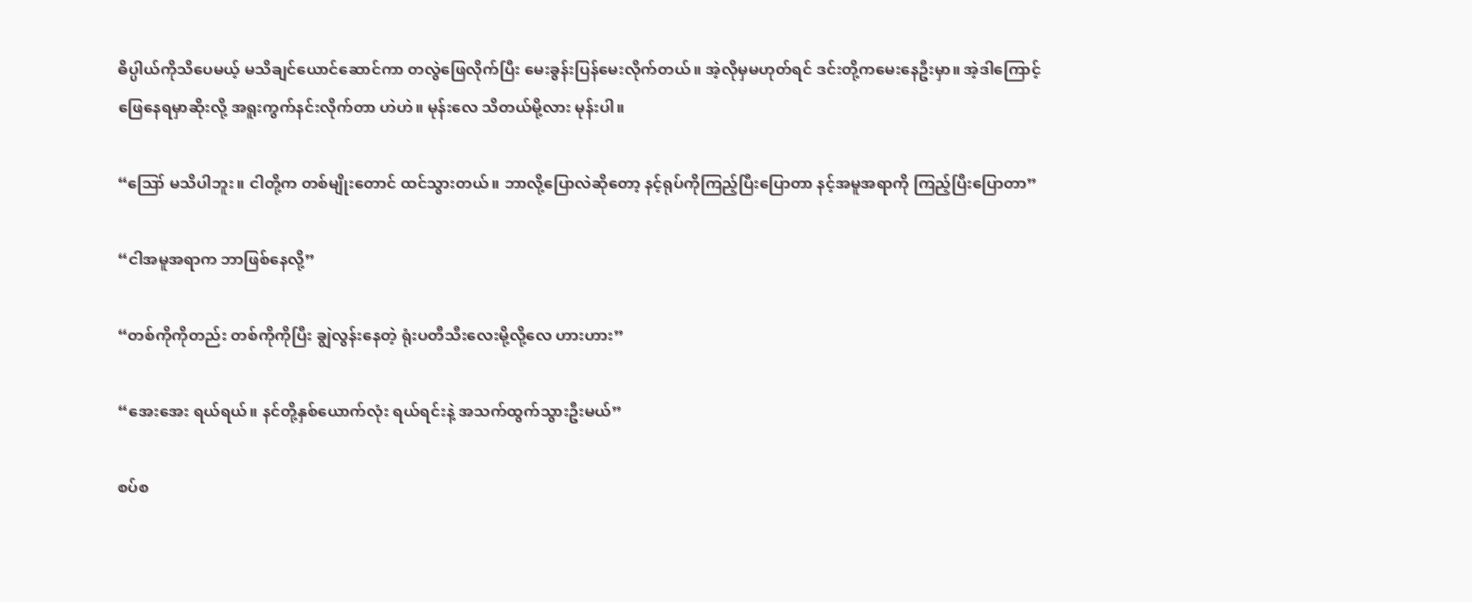ဓိပ္ပါယ်ကိုသိပေမယ့် မသိချင်ယောင်ဆောင်ကာ တလွဲဖြေလိုက်ပြီး မေးခွန်းပြန်မေးလိုက်တယ်။ အဲ့လိုမှမဟုတ်ရင် ဒင်းတို့ကမေးနေဦးမှာ။ အဲ့ဒါကြောင့် ဖြေနေရမှာဆိုးလို့ အရူးကွက်နင်းလိုက်တာ ဟဲဟဲ။ မုန်းလေ သိတယ်မို့လား မုန်းပါ။

“ဪ မသိပါဘူး။ ငါတို့က တစ်မျိုးတောင် ထင်သွားတယ်။ ဘာလို့ပြောလဲဆိုတော့ နင့်ရုပ်ကိုကြည့်ပြီးပြောတာ နင့်အမူအရာကို ကြည့်ပြီးပြောတာ”

“ငါအမူအရာက ဘာဖြစ်နေလို့”

“တစ်ကိုကိုတည်း တစ်ကိုကိုပြီး ချွဲလွန်းနေတဲ့ ရုံးပတီသီးလေးမို့လို့လေ ဟားဟား”

“အေးအေး ရယ်ရယ်။ နင်တို့နှစ်ယောက်လုံး ရယ်ရင်းနဲ့ အသက်ထွက်သွားဦးမယ်”

စပ်စ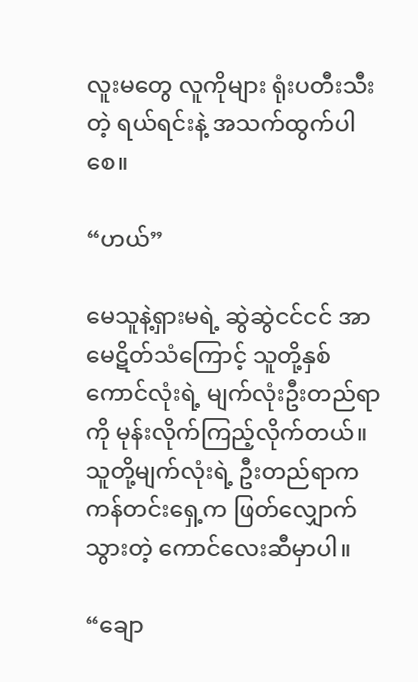လူးမတွေ လူကိုများ ရုံးပတီးသီးတဲ့ ရယ်ရင်းနဲ့ အသက်ထွက်ပါစေ။

“ဟယ်”

မေသူနဲ့ရှားမရဲ့ ဆွဲဆွဲငင်ငင် အာမေဋိတ်သံကြောင့် သူတို့နှစ်ကောင်လုံးရဲ့ မျက်လုံးဦးတည်ရာကို မုန်းလိုက်ကြည့်လိုက်တယ်။ သူတို့မျက်လုံးရဲ့ ဦးတည်ရာက ကန်တင်းရှေ့က ဖြတ်လျှောက်သွားတဲ့ ကောင်လေးဆီမှာပါ။

“ချော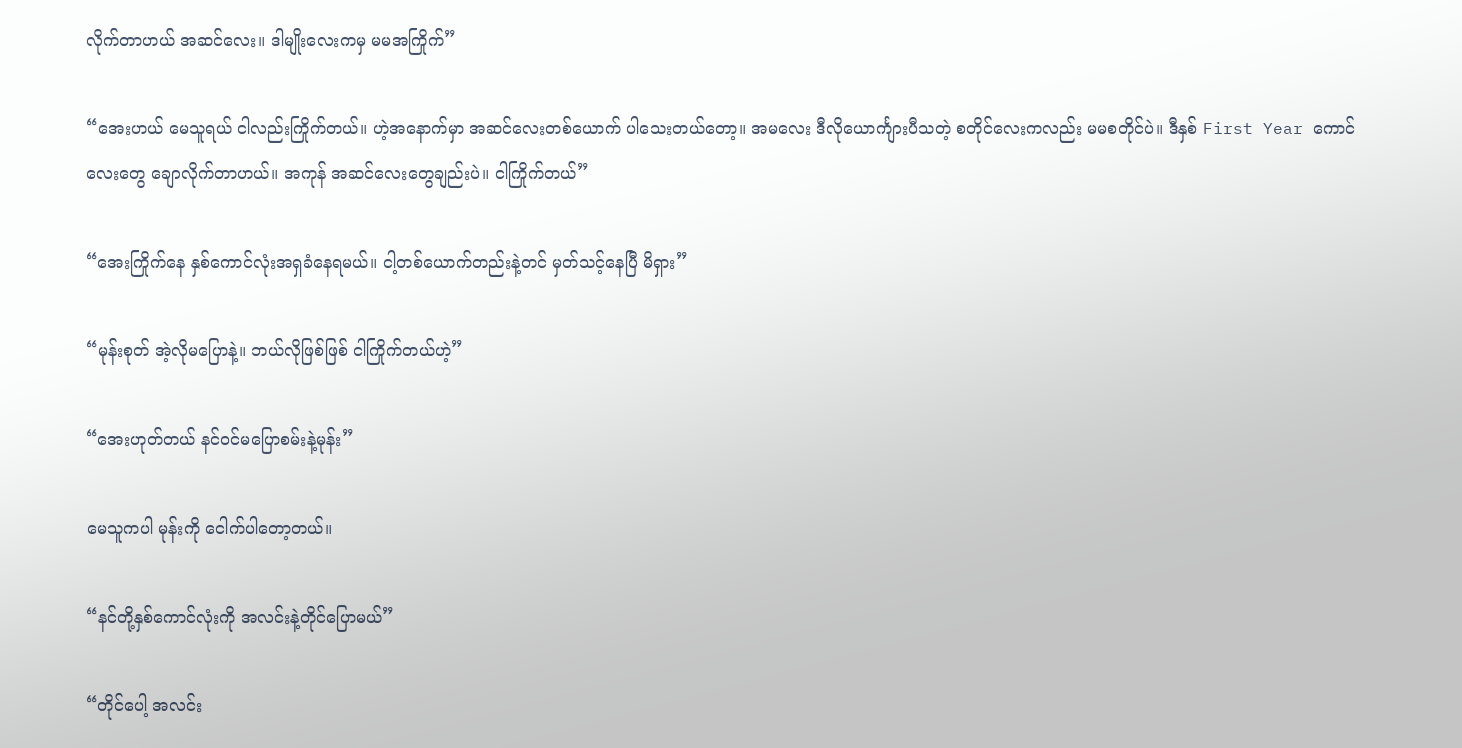လိုက်တာဟယ် အဆင်လေး။ ဒါမျိုးလေးကမှ မမအကြိုက်”

“အေးဟယ် မေသူရယ် ငါလည်းကြိုက်တယ်။ ဟဲ့အနောက်မှာ အဆင်လေးတစ်ယောက် ပါသေးတယ်တော့။ အမလေး ဒီလိုယောင်္ကျားပီသတဲ့ စတိုင်လေးကလည်း မမစတိုင်ပဲ။ ဒီနှစ် First Year ကောင်လေးတွေ ချောလိုက်တာဟယ်။ အကုန် အဆင်လေးတွေချည်းပဲ။ ငါကြိုက်တယ်”

“အေးကြိုက်နေ နှစ်ကောင်လုံးအရှခံနေရမယ်။ ငါ့တစ်ယောက်တည်းနဲ့တင် မှတ်သင့်နေပြီ မိရှား”

“မုန်းစုတ် အဲ့လိုမပြောနဲ့။ ဘယ်လိုဖြစ်ဖြစ် ငါကြိုက်တယ်ဟဲ့”

“အေးဟုတ်တယ် နင်ဝင်မပြောစမ်းနဲ့မုန်း”

မေသူကပါ မုန်းကို ငေါက်ပါတော့တယ်။

“နင်တို့နှစ်ကောင်လုံးကို အလင်းနဲ့တိုင်ပြောမယ်”

“တိုင်ပေါ့ အလင်း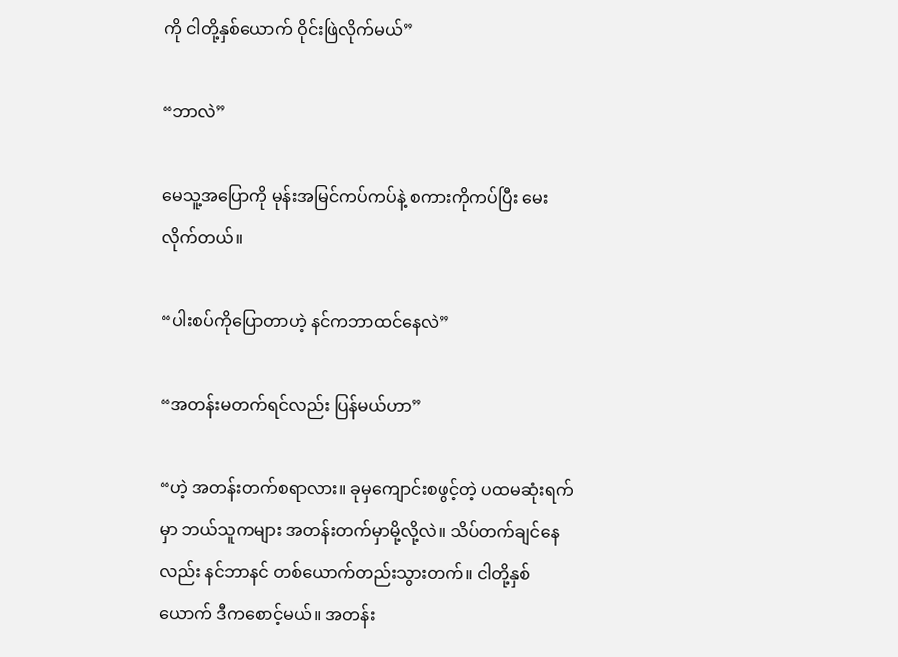ကို ငါတို့နှစ်ယောက် ဝိုင်းဖြဲလိုက်မယ်”

“ဘာလဲ”

မေသူ့အပြောကို မုန်းအမြင်ကပ်ကပ်နဲ့ စကားကိုကပ်ပြီး မေးလိုက်တယ်။

“ပါးစပ်ကိုပြောတာဟဲ့ နင်ကဘာထင်နေလဲ”

“အတန်းမတက်ရင်လည်း ပြန်မယ်ဟာ”

“ဟဲ့ အတန်းတက်စရာလား။ ခုမှကျောင်းစဖွင့်တဲ့ ပထမဆုံးရက်မှာ ဘယ်သူကများ အတန်းတက်မှာမို့လို့လဲ။ သိပ်တက်ချင်နေလည်း နင်ဘာနင် တစ်ယောက်တည်းသွားတက်။ ငါတို့နှစ်ယောက် ဒီကစောင့်မယ်။ အတန်း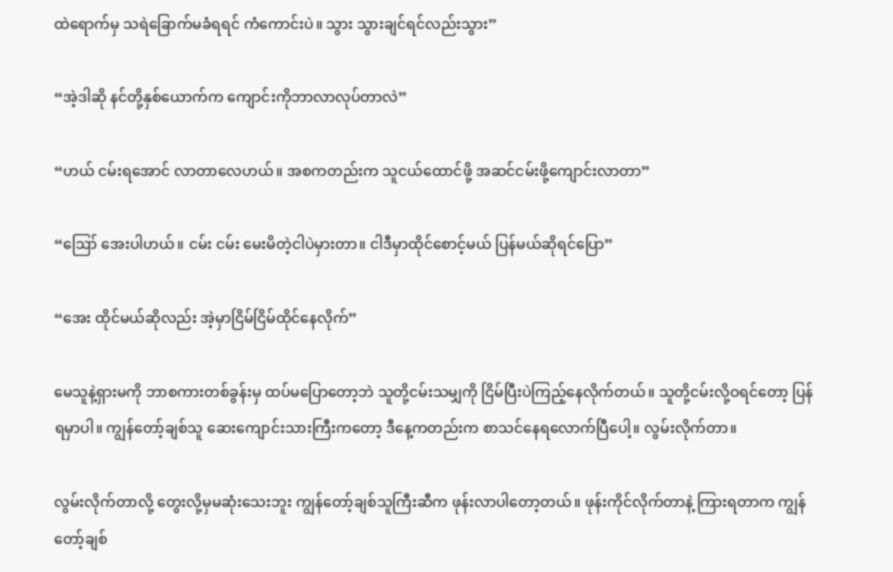ထဲရောက်မှ သရဲခြောက်မခံရရင် ကံကောင်းပဲ။ သွား သွားချင်ရင်လည်းသွား”

“အဲ့ဒါဆို နင်တို့နှစ်ယောက်က ကျောင်းကိုဘာလာလုပ်တာလဲ”

“ဟယ် ငမ်းရအောင် လာတာလေဟယ်။ အစကတည်းက သူငယ်ထောင်ဖို့ အဆင်ငမ်းဖို့ကျောင်းလာတာ”

“ဪ အေးပါဟယ်။ ငမ်း ငမ်း မေးမိတဲ့ငါပဲမှားတာ။ ငါဒီမှာထိုင်စောင့်မယ် ပြန်မယ်ဆိုရင်ပြော”

“အေး ထိုင်မယ်ဆိုလည်း အဲ့မှာငြိမ်ငြိမ်ထိုင်နေလိုက်”

မေသူနဲ့ရှားမကို ဘာစကားတစ်ခွန်းမှ ထပ်မပြောတော့ဘဲ သူတို့ငမ်းသမျှကို ငြိမ်ပြီးပဲကြည့်နေလိုက်တယ်။ သူတို့ငမ်းလို့ဝရင်တော့ ပြန်ရမှာပါ။ ကျွန်တော့်ချစ်သူ‌ ဆေးကျောင်းသားကြီးကတော့ ဒီနေ့ကတည်းက စာသင်နေရလောက်ပြီပေါ့။ လွမ်းလိုက်တာ။

လွမ်းလိုက်တာလို့ တွေးလို့မှမဆုံးသေးဘူး ကျွန်တော့်ချစ်သူကြီးဆီက ဖုန်းလာပါတော့တယ်။ ဖုန်းကိုင်လိုက်တာနဲ့ ကြားရတာက ကျွန်တော့်ချစ်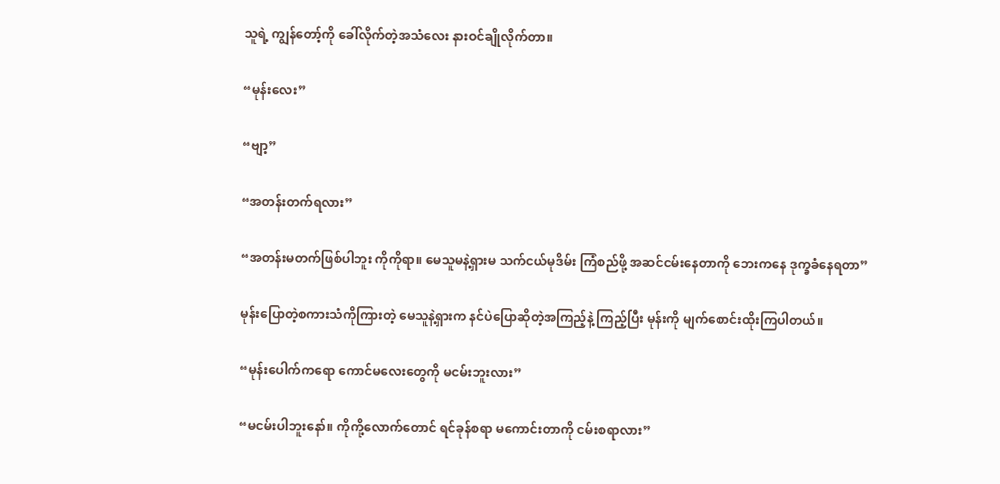သူရဲ့ ကျွန်တော့်ကို ခေါ်လိုက်တဲ့အသံလေး နားဝင်ချိုလိုက်တာ။

“မုန်း‌လေး”

“ဗျာ့”

“အတန်းတက်ရလား”

“အတန်းမတက်ဖြစ်ပါဘူး ကိုကိုရာ။ မေသူမနဲ့ရှားမ သက်ငယ်မုဒိမ်း ကြံစည်ဖို့ အဆင်ငမ်းနေတာကို ဘေးကနေ ဒုက္ခခံနေရတာ”

မုန်းပြောတဲ့စကားသံကိုကြားတဲ့ မေသူနဲ့ရှားက နင်ပဲပြောဆိုတဲ့အကြည့်နဲ့ ကြည့်ပြီး မုန်းကို မျက်စောင်းထိုးကြပါတယ်။

“မုန်းပေါက်ကရော ကောင်မလေးတွေကို မငမ်းဘူးလား”

“မငမ်းပါဘူးနော်။ ကိုကို့လောက်တောင် ရင်ခုန်စရာ မကောင်းတာကို ငမ်းစရာလား”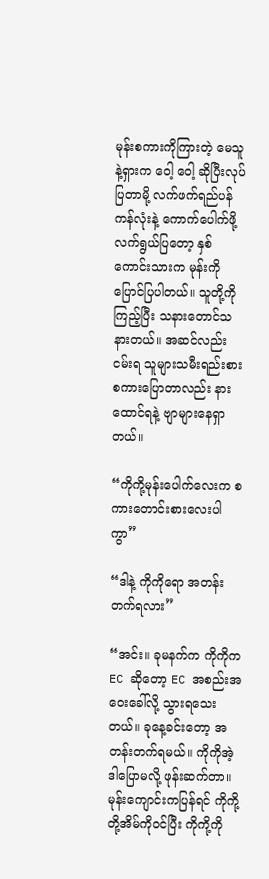မုန်း‌စကားကိုကြားတဲ့ မေသူနဲ့ရှားက ဝေါ့ ဝေါ့ ဆိုပြီးလုပ်ပြတာမို့ လက်ဖက်ရည်ပန်ကန်လုံးနဲ့ ကောက်ပေါက်ဖို့ လက်ရွယ်ပြတော့ နှစ်ကောင်းသားက မုန်းကိုပြောင်ပြပါတယ်။ သူတို့ကိုကြည့်ပြီး သနားတောင်သနားတယ်။ အဆင်လည်းငမ်းရ သူများသမီးရည်းစား စကားပြောတာလည်း နားထောင်ရနဲ့ ဗျာများနေရှာတယ်။

“ကိုကို့မုန်းပေါက်လေးက စကားတောင်းစားလေးပါကွာ”

“ဒါနဲ့ ကိုကိုရော အတန်းတက်ရလား”

“အင်း။ ခုမနက်က ကိုကိုက EC ဆိုတော့ EC အစည်းအဝေးခေါ်လို့ သွားရသေးတယ်။ ခုနေ့ခင်းတော့ အတန်းတက်ရမယ်။ ကိုကိုအဲ့ဒါပြောမလို့ ဖုန်းဆက်တာ။ မုန်းကျောင်းကပြန်ရင် ကိုကို့တို့အိမ်ကိုဝင်ပြီး ကိုကို့ကို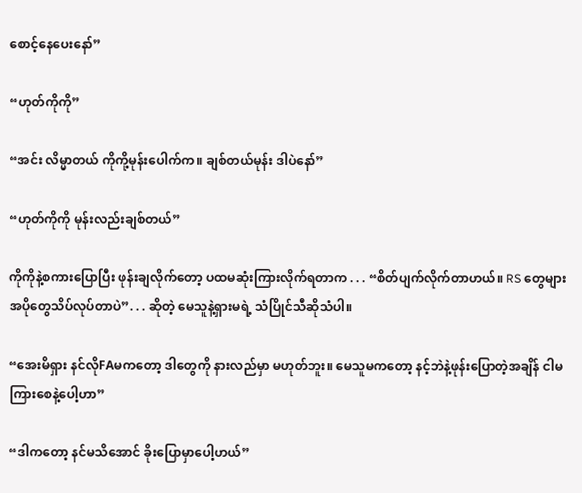စောင့်နေပေးနော်”

“ဟုတ်ကိုကို”

“အင်း လိမ္မာတယ် ကိုကို့မုန်းပေါက်က။ ချစ်တယ်မုန်း ဒါပဲနော်”

“ဟုတ်ကိုကို မုန်းလည်းချစ်တယ်”

ကိုကိုနဲ့စကားပြောပြီး ဖုန်းချလိုက်တော့ ပထမဆုံးကြားလိုက်ရတာက . . . “စိတ်ပျက်လိုက်တာဟယ်။ RS တွေများ အပိုတွေသိပ်လုပ်တာပဲ”. . . ဆိုတဲ့ မေသူနဲ့ရှားမရဲ့ သံပြိုင်သီဆိုသံပါ။

“အေးမိရှား နင်လိုFAမကတော့ ဒါတွေကို နားလည်မှာ မဟုတ်ဘူး။ မေသူမ‌ကတော့ နင့်ဘဲနဲ့ဖုန်းပြောတဲ့အချိန် ငါမကြားစေနဲ့ပေါ့ဟာ”

“ဒါကတော့ နင်မသိအောင် ခိုးပြောမှာပေါ့ဟယ်”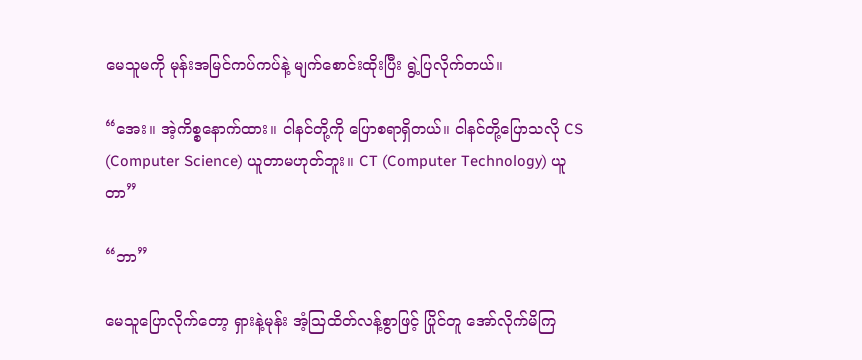မေသူမကို မုန်းအမြင်ကပ်ကပ်နဲ့ မျက်စောင်းထိုးပြီး ရွဲ့ပြလိုက်တယ်။

“အေး။ အဲ့ကိစ္စနောက်ထား။ ငါနင်တို့ကို ပြောစရာရှိတယ်။ ငါနင်တို့ပြောသလို CS (Computer Science) ယူတာမဟုတ်ဘူး။ CT (Computer Technology) ယူတာ”

“ဘာ”

မေသူပြောလိုက်တော့ ရှားနဲ့မုန်း အံ့ဩထိတ်လန့်စွာဖြင့် ပြိုင်တူ အော်လိုက်မိကြ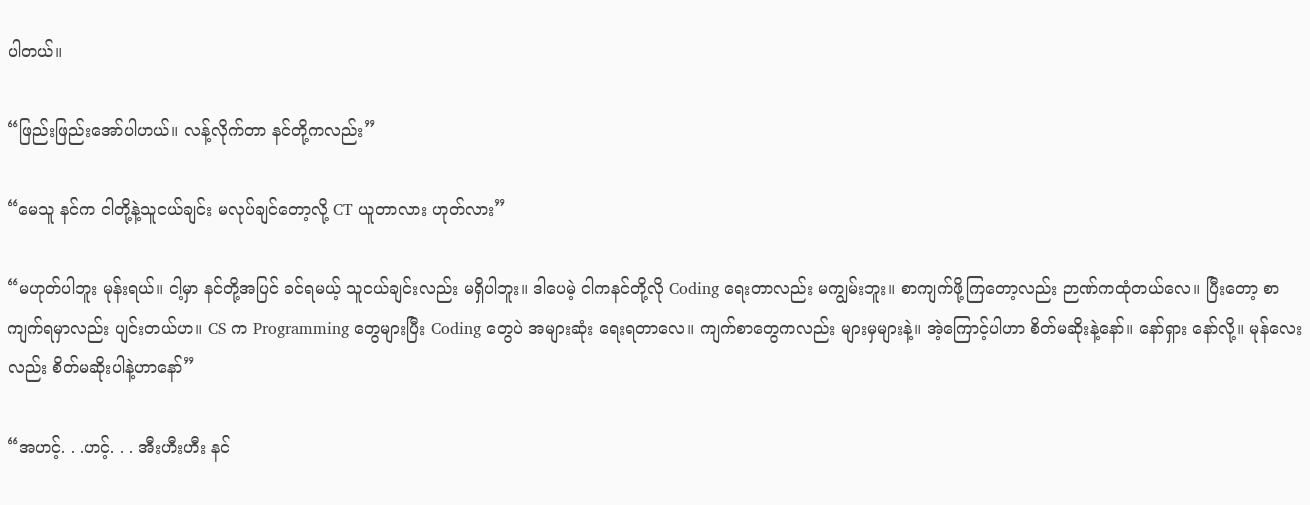ပါတယ်။

“ဖြည်းဖြည်းအော်ပါဟယ်။ လန့်လိုက်တာ နင်တို့ကလည်း”

“မေသူ နင်က ငါတို့နဲ့သူငယ်ချင်း မလုပ်ချင်တော့လို့ CT ယူတာလား ဟုတ်လား”

“မဟုတ်ပါဘူး မုန်းရယ်။ ငါ့မှာ နင်တို့အပြင် ခင်ရမယ့် သူငယ်ချင်းလည်း မရှိပါဘူး။ ဒါပေမဲ့ ငါကနင်တို့လို Coding ရေးတာလည်း မကျွမ်းဘူး။ စာကျက်ဖို့ကြတော့လည်း ဉာဏ်ကထုံတယ်လေ။ ပြီးတော့ စာကျက်ရမှာလည်း ပျင်းတယ်ဟ။ CS က Programming တွေများပြီး Coding တွေပဲ အများဆုံး ရေးရတာလေ။ ကျက်စာတွေကလည်း များမှများနဲ့။ အဲ့ကြောင့်ပါဟာ စိတ်မဆိုးနဲ့နော်။ နော်ရှား နော်လို့။ မုန်လေးလည်း စိတ်မဆိုးပါနဲ့ဟာနော်”

“အဟင့်. . .ဟင့်. . . အီးဟီးဟီး နင်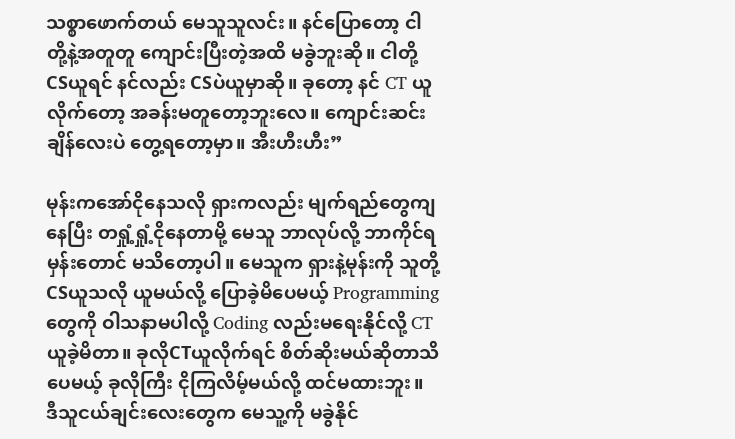သစ္စာဖောက်တယ် မေသူသူလင်း။ နင်ပြောတော့ ငါတို့နဲ့အတူတူ ကျောင်းပြီးတဲ့အထိ မခွဲဘူးဆို။ ငါတို့ CSယူရင် နင်လည်း CSပဲယူမှာဆို။ ခုတော့ နင် CT ယူလိုက်တော့ အခန်းမတူတော့ဘူးလေ။ ကျောင်းဆင်းချိန်လေးပဲ တွေ့ရတော့မှာ။ အီးဟီးဟီး”

မုန်းကအော်ငိုနေသလို ရှားကလည်း မျက်ရည်တွေကျနေပြီး တရှုံ့ရှုံ့ငိုနေတာမို့ မေသူ ဘာလုပ်လို့ ဘာကိုင်ရမှန်းတောင် မသိတော့ပါ။ မေသူက ရှားနဲ့မုန်းကို သူတို့CSယူသလို ယူမယ်လို့ ပြောခဲ့မိပေမယ့် Programmingတွေကို ဝါသနာမပါလို့ Coding လည်းမရေးနိုင်လို့ CT ယူခဲ့မိတာ။ ခုလိုCTယူလိုက်ရင် စိတ်ဆိုးမယ်ဆိုတာသိပေမယ့် ခုလိုကြီး ငိုကြလိမ့်မယ်လို့ ထင်မထားဘူး။ ဒီသူငယ်ချင်းလေးတွေက မေသူ့ကို မခွဲနိုင်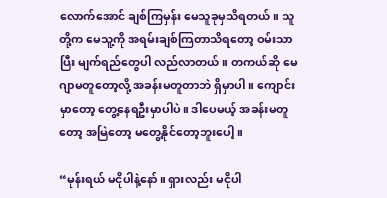လောက်အောင် ချစ်ကြမှန်း မေသူခုမှသိရတယ်။ သူတို့က မေသူ့ကို အရမ်းချစ်ကြတာသိရတော့ ဝမ်းသာပြီး မျက်ရည်တွေပါ လည်လာတယ်။ တကယ်ဆို မေဂျာမတူတော့လို့ အခန်းမတူတာဘဲ ရှိမှာပါ။ ကျောင်းမှာတော့ တွေ့နေရဦးမှာပါပဲ။ ဒါပေမယ့် အခန်းမတူတော့ အမြဲတော့ မတွေ့နိုင်တော့ဘူးပေါ့။

“မုန်းရယ် မငိုပါနဲ့နော်။ ရှားလည်း မငိုပါ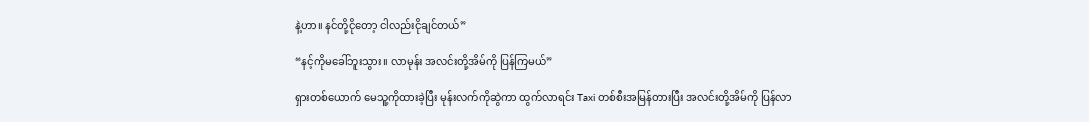နဲ့ဟာ။ နင်တို့ငိုတော့ ငါလည်းငိုချင်တယ်”

“နင့်ကိုမခေါ်ဘူးသွား။ လာမုန်း အလင်းတို့အိမ်ကို ပြန်ကြမယ်”

ရှားတစ်ယောက် မေသူ့ကိုထားခဲ့ပြီး မုန်းလက်ကိုဆွဲကာ ထွက်လာရင်း Taxi တစ်စီးအမြန်တားပြီး အလင်းတို့အိမ်ကို ပြန်လာ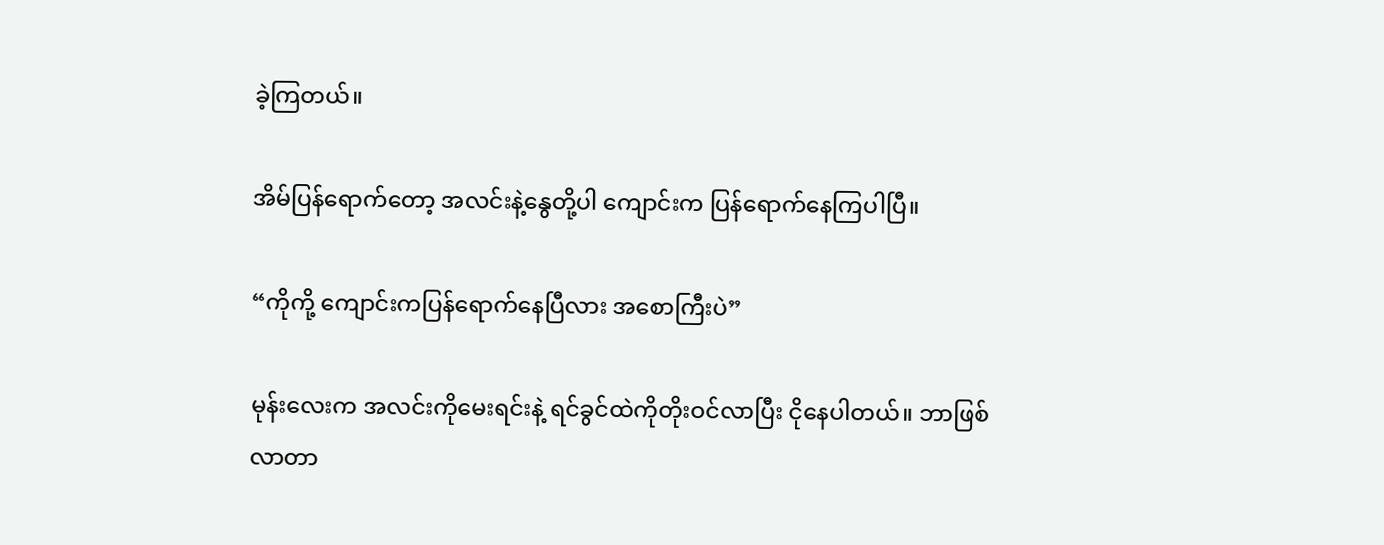ခဲ့ကြတယ်။

အိမ်ပြန်ရောက်တော့ အလင်းနဲ့နွေတို့ပါ ကျောင်းက ပြန်ရောက်နေကြပါပြီ။

“ကိုကို့ ကျောင်းကပြန်ရောက်နေပြီလား အစောကြီးပဲ”

မုန်းလေးက အလင်းကိုမေးရင်းနဲ့ ရင်ခွင်ထဲကိုတိုးဝင်လာပြီး ငိုနေပါတယ်။ ဘာဖြစ်လာတာ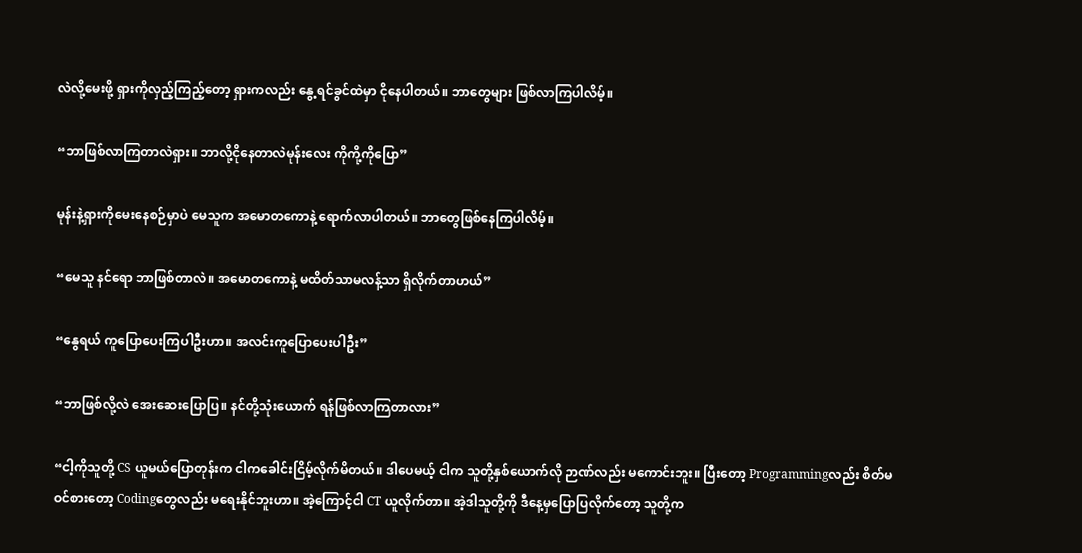လဲလို့မေးဖို့ ရှားကိုလှည့်ကြည့်တော့ ရှားကလည်း နွေ့ရင်ခွင်ထဲမှာ ငိုနေပါတယ်။ ဘာတွေများ ဖြစ်လာကြပါလိမ့်။

“ဘာဖြစ်လာကြတာလဲရှား။ ဘာလို့ငိုနေတာလဲမုန်းလေး ကိုကို့ကိုပြော”

မုန်းနဲ့ရှားကိုမေးနေစဉ်မှာပဲ မေသူက အမောတကောနဲ့ ရောက်လာပါတယ်။ ဘာတွေဖြစ်နေကြပါလိမ့်။

“မေသူ နင်ရော ဘာဖြစ်တာလဲ။ အမောတကောနဲ့ မထိတ်သာမလန့်သာ ရှိလိုက်တာဟယ်”

“နွေရယ် ကူပြောပေးကြပါဦးဟာ။ အလင်းကူပြောပေးပါဦး”

“ဘာဖြစ်လို့လဲ အေးဆေးပြောပြ။ နင်တို့သုံးယောက် ရန်ဖြစ်လာကြတာလား”

“ငါ့ကိုသူတို့ CS ယူမယ်ပြောတုန်းက ငါကခေါင်းငြိမ့်လိုက်မိတယ်။ ဒါပေမယ့် ငါက သူတို့နှစ်ယောက်လို ဉာဏ်လည်း မကောင်းဘူး။ ပြီးတော့ Programmingလည်း စိတ်မဝင်စားတော့ Codingတွေလည်း မရေးနိုင်ဘူးဟာ။ အဲ့ကြောင့်ငါ CT ယူလိုက်တာ။ အဲ့ဒါသူတို့ကို ဒီနေ့မှပြောပြလိုက်တော့ သူတို့က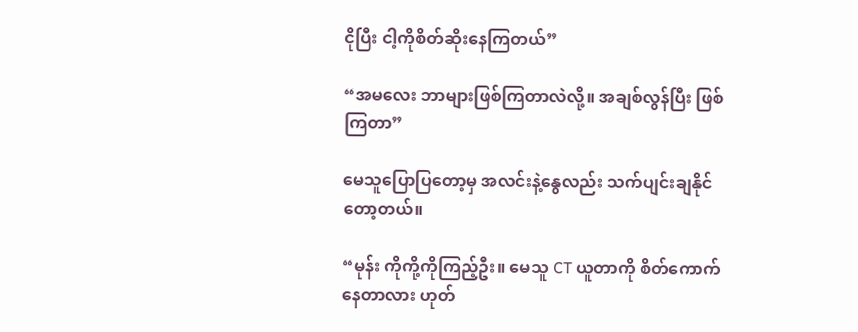ငိုပြီး ငါ့ကိုစိတ်ဆိုးနေကြတယ်”

“အမလေး ဘာများဖြစ်ကြတာလဲလို့။ အချစ်လွန်ပြီး ဖြစ်ကြတာ”

မေသူပြောပြတော့မှ အလင်းနဲ့နွေလည်း သက်ပျင်းချနိုင်တော့တယ်။

“မုန်း ကိုကို့ကိုကြည့်ဦး။ မေသူ CT ယူတာကို စိတ်ကောက်နေတာလား ဟုတ်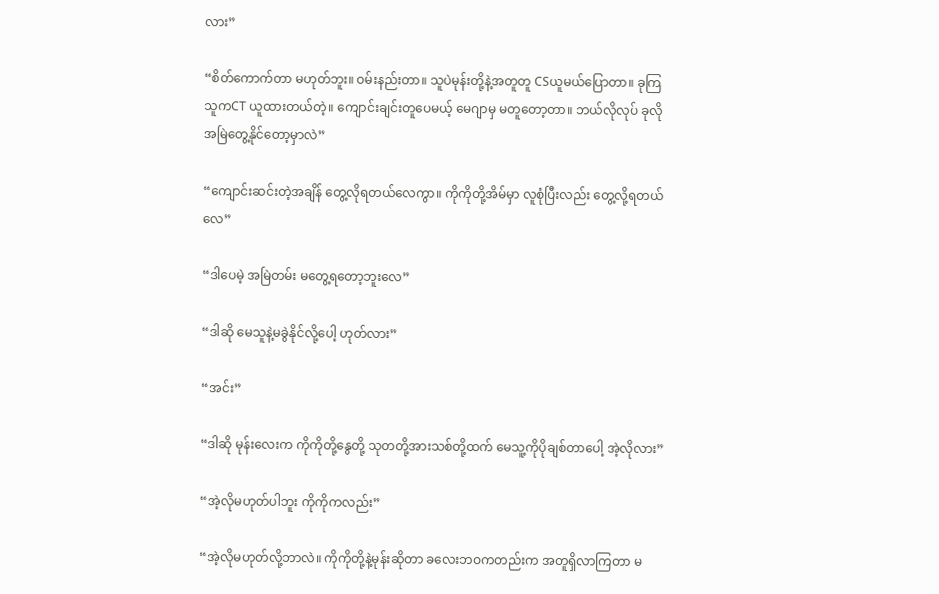လား”

“စိတ်ကောက်တာ မဟုတ်ဘူး။ ဝမ်းနည်းတာ။ သူပဲမုန်းတို့နဲ့အတူတူ CSယူမယ်ပြောတာ။ ခုကြ သူကCT ယူထားတယ်တဲ့။ ကျောင်းချင်းတူပေမယ့် မေဂျာမှ မတူတော့တာ။ ‌ဘယ်လိုလုပ် ခုလိုအမြဲတွေ့နိုင်တော့မှာလဲ”

“ကျောင်းဆင်းတဲ့အချိန် တွေ့လိုရတယ်လေကွာ။ ကိုကိုတို့အိမ်မှာ လူစုံပြီးလည်း တွေ့လို့ရတယ်လေ”

“ဒါပေမဲ့ အမြဲတမ်း မတွေ့ရတော့ဘူးလေ”

“ဒါဆို မေသူနဲ့မခွဲနိုင်လို့ပေါ့ ဟုတ်လား”

“အင်း”

“ဒါဆို မုန်းလေးက ကိုကိုတို့နွေတို့ သုတတို့အားသစ်တို့ထက် မေသူ့ကို‌ပိုချစ်တာပေါ့ အဲ့လိုလား”

“အဲ့လိုမဟုတ်ပါဘူး ကိုကိုကလည်း”

“အဲ့လိုမဟုတ်လို့ဘာလဲ။ ကိုကိုတို့နဲ့မုန်းဆိုတာ ခလေးဘဝကတည်းက အတူရှိလာကြတာ မ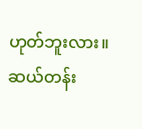ဟုတ်ဘူးလား။ ဆယ်တန်း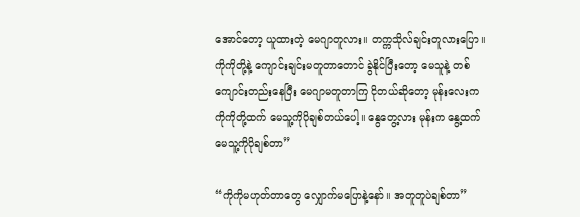အောင်တော့ ယူထားတဲ့ မေဂျာတူလား။ တက္ကသိုလ်ချင်းတူလားပြော။ ကိုကိုတို့နဲ့ ကျောင်းချင်းမတူတာတောင် ခွဲနိုင်ပြီးတော့ မေသူနဲ့ တစ်ကျောင်းတည်းနေပြီး မေဂျာမတူတာကြ ငိုတယ်ဆိုတော့ မုန်းလေးက ကိုကိုတို့ထက် မေသူ့ကိုပိုချစ်တယ်ပေါ့။ နွေတွေ့လား မုန်းက နွေ့ထက် မေသူ့ကိုပိုချစ်တာ”

“ကိုကိုမဟုတ်‌တာတွေ လျှောက်မပြောနဲ့နော်။ အတူတူပဲချစ်တာ”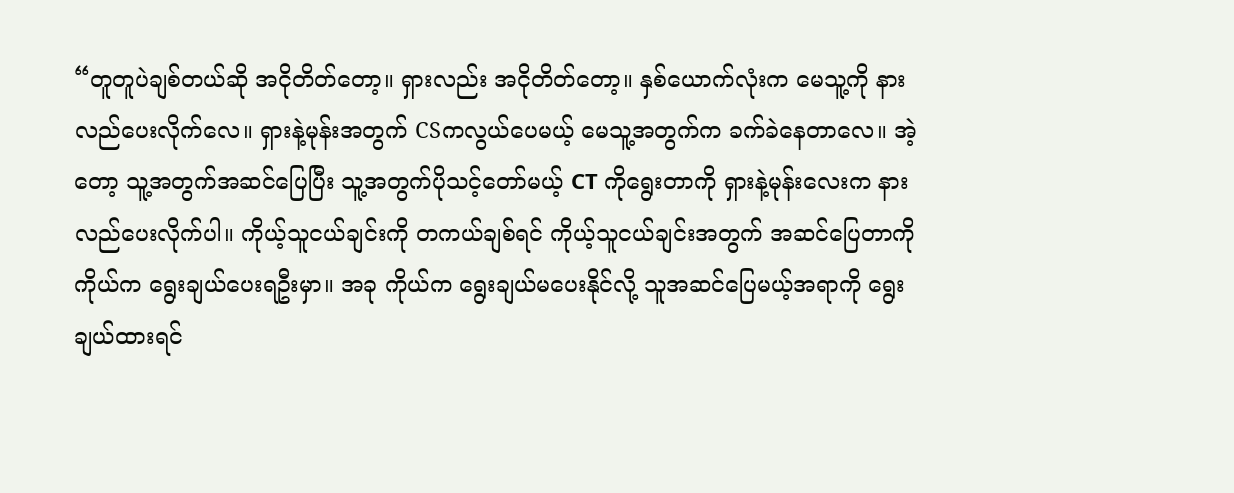“တူတူပဲချစ်တယ်ဆို အငိုတိတ်တော့။ ရှားလည်း အငိုတိတ်တော့။ နှစ်ယောက်လုံးက မေသူ့ကို နားလည်ပေးလိုက်လေ။ ရှားနဲ့မုန်းအတွက် CSကလွယ်ပေမယ့် မေသူ့အတွက်က ခက်ခဲနေတာလေ။ အဲ့တော့ သူ့အတွက်အဆင်ပြေပြီး သူ့အတွက်ပိုသင့်တော်မယ့် CT ကိုရွေးတာကို ရှားနဲ့မုန်းလေးက နားလည်ပေးလိုက်ပါ။ ကိုယ့်သူငယ်ချင်းကို တကယ်ချစ်ရင် ကိုယ့်သူငယ်ချင်းအတွက် အဆင်ပြေတာကို ကိုယ်က ရွေးချယ်ပေးရဦးမှာ။ အခု ကိုယ်က ရွေးချယ်မပေးနိုင်လို့ သူအဆင်ပြေမယ့်အရာကို ရွေးချယ်ထားရင်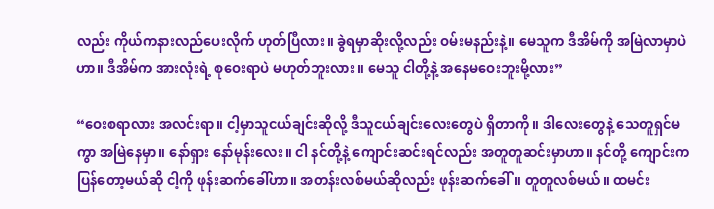လည်း ကိုယ်ကနားလည်ပေးလိုက် ဟုတ်ပြီလား။ ခွဲရမှာဆိုးလို့လည်း ဝမ်းမနည်းနဲ့။ မေသူက ဒီအိမ်ကို အမြဲလာမှာပဲဟာ။ ဒီအိမ်က အားလုံးရဲ့ စုဝေးရာပဲ မဟုတ်ဘူးလား။ မေသူ ငါတို့နဲ့ အနေမဝေးဘူးမို့လား”

“ဝေးစရာလား အလင်းရာ။ ငါ့မှာသူငယ်ချင်းဆိုလို့ ဒီသူငယ်ချင်းလေးတွေပဲ ရှိတာကို။ ဒါလေးတွေနဲ့ သေတူရှင်မကွာ အမြဲနေမှာ။ နော်ရှား နော်မုန်းလေး။ ငါ နင်တို့နဲ့ ကျောင်းဆင်းရင်လည်း အတူတူဆင်းမှာဟာ။ နင်တို့ ကျောင်းကပြန်တော့မယ်ဆို ငါ့ကို ဖုန်းဆက်ခေါ်ဟာ။ အတန်းလစ်မယ်ဆိုလည်း ဖုန်းဆက်ခေါ်။ တူတူလစ်မယ်။ ထမင်း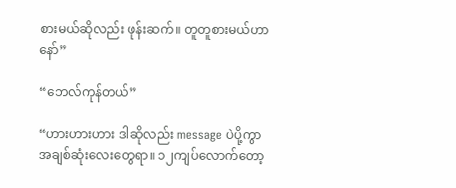စားမယ်ဆိုလည်း ဖုန်းဆက်။ တူတူစားမယ်ဟာနော်”

“ဘေလ်ကုန်တယ်”

“ဟားဟားဟား ဒါဆိုလည်း message ပဲပို့ကွာ အချစ်ဆုံးလေးတွေရာ။ ၁၂ကျပ်လောက်တော့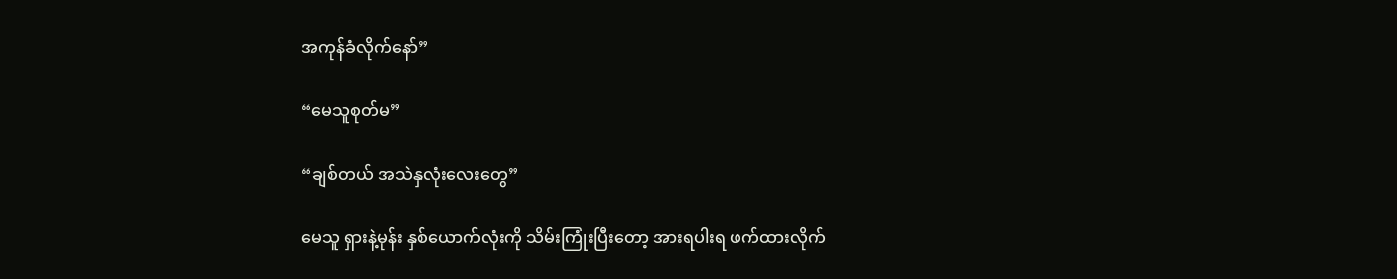အကုန်ခံလိုက်နော်”

“မေသူစုတ်မ”

“ချစ်တယ် အသဲနှလုံးလေးတွေ”

မေသူ ရှားနဲ့မုန်း နှစ်ယောက်လုံးကို သိမ်းကြုံးပြီးတော့ အားရပါးရ ဖက်ထားလိုက်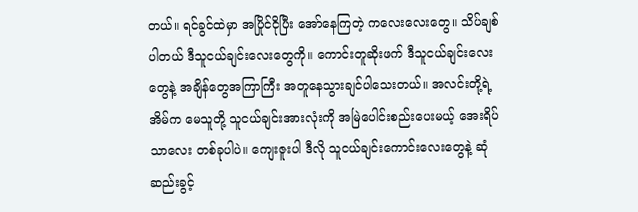တယ်။ ရင်ခွင်ထဲမှာ အပြိုင်ငိုပြီး အော်နေကြတဲ့ ကလေးလေးတွေ။ သိပ်ချစ်ပါတယ် ဒီသူငယ်ချင်းလေးတွေကို။ ကောင်းတူဆိုးဖက် ဒီသူငယ်ချင်းလေးတွေနဲ့ အချိန်တွေအကြာကြီး အတူနေသွားချင်ပါသေးတယ်။ အလင်းတို့ရဲ့အိမ်က မေသူတို့ သူငယ်ချင်းအားလုံးကို အမြဲပေါင်းစည်းပေးမယ့် အေးရိပ်သာလေး တစ်ခုပါပဲ။ ကျေးဇူးပါ ဒီလို သူငယ်ချင်းကောင်းလေးတွေနဲ့ ဆုံဆည်းခွင့်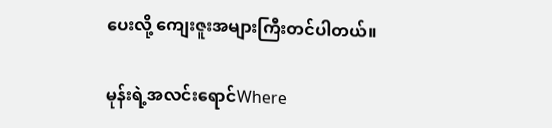ပေးလို့ ကျေးဇူးအများကြီးတင်ပါတယ်။

မုန်းရဲ့အလင်းရောင်Where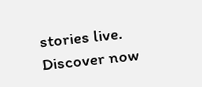stories live. Discover now